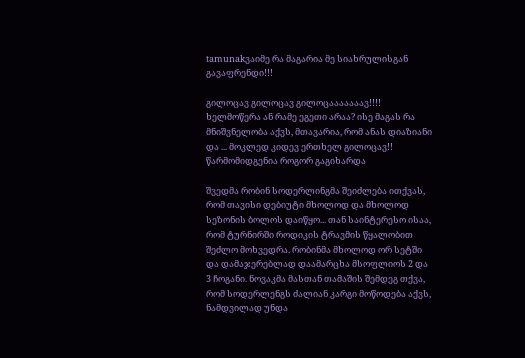tamunakვაიმე რა მაგარია მე სიახრულისგან გავაფრენდი!!!

გილოცავ გილოცავ გილოცააააააავ!!!! ხელმოწერა ან რამე ეგეთი არაა? ისე მაგას რა მნიშვნელობა აქვს, მთავარია, რომ ანას დიაზიანი და ... მოკლედ კიდევ ერთხელ გილოცავ!! წარმომიდგენია როგორ გაგიხარდა

შვედმა რობინ სოდერლინგმა შეიძლება ითქვას, რომ თავისი დებიუტი მხოლოდ და მხოლოდ სეზონის ბოლოს დაიწყო... თან საინტერესო ისაა, რომ ტურნირში როდიკის ტრავმის წყალობით შეძლო მოხვედრა. რობინმა მხოლოდ ორ სეტში და დამაჯერებლად დაამარცხა მსოფლიოს 2 და 3 ჩოგანი. ნოვაკმა მასთან თამაშის შემდეგ თქვა, რომ სოდერლენგს ძალიან კარგი მოწოდება აქვს, ნამდვილად უნდა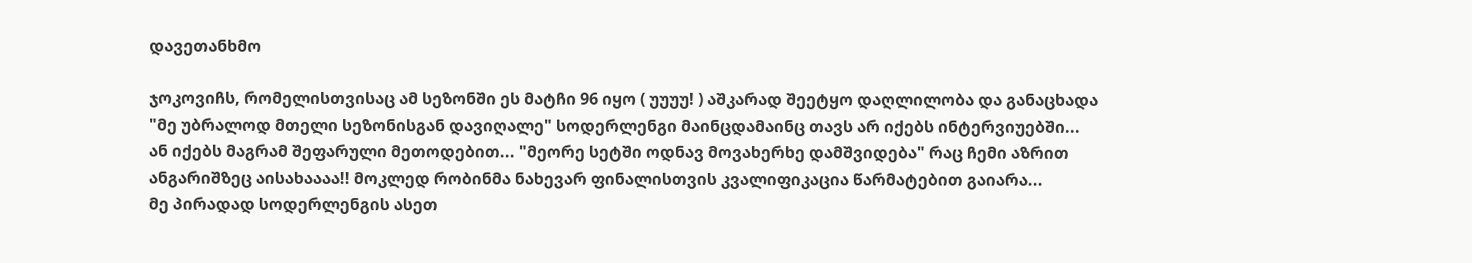დავეთანხმო

ჯოკოვიჩს, რომელისთვისაც ამ სეზონში ეს მატჩი 96 იყო ( უუუუ! ) აშკარად შეეტყო დაღლილობა და განაცხადა "მე უბრალოდ მთელი სეზონისგან დავიღალე" სოდერლენგი მაინცდამაინც თავს არ იქებს ინტერვიუებში... ან იქებს მაგრამ შეფარული მეთოდებით... "მეორე სეტში ოდნავ მოვახერხე დამშვიდება" რაც ჩემი აზრით ანგარიშზეც აისახაააა!! მოკლედ რობინმა ნახევარ ფინალისთვის კვალიფიკაცია წარმატებით გაიარა...
მე პირადად სოდერლენგის ასეთ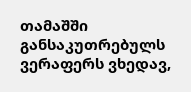თამაშში განსაკუთრებულს ვერაფერს ვხედავ,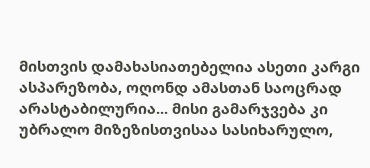მისთვის დამახასიათებელია ასეთი კარგი ასპარეზობა, ოღონდ ამასთან საოცრად არასტაბილურია... მისი გამარჯვება კი უბრალო მიზეზისთვისაა სასიხარულო,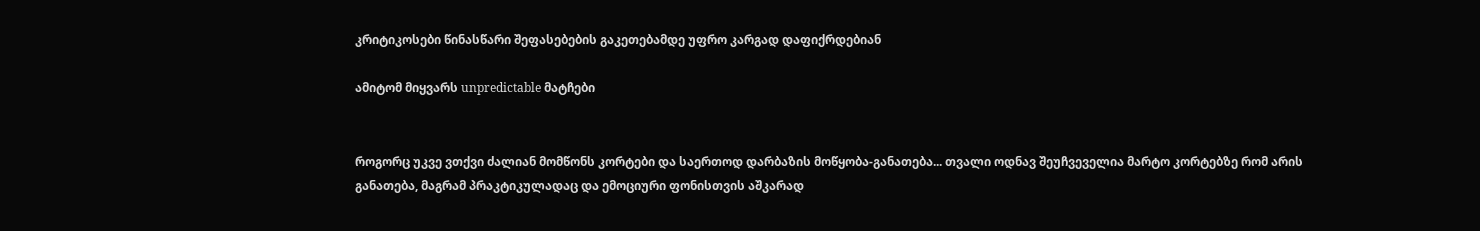კრიტიკოსები წინასწარი შეფასებების გაკეთებამდე უფრო კარგად დაფიქრდებიან

ამიტომ მიყვარს unpredictable მატჩები


როგორც უკვე ვთქვი ძალიან მომწონს კორტები და საერთოდ დარბაზის მოწყობა-განათება... თვალი ოდნავ შეუჩვეველია მარტო კორტებზე რომ არის განათება, მაგრამ პრაკტიკულადაც და ემოციური ფონისთვის აშკარად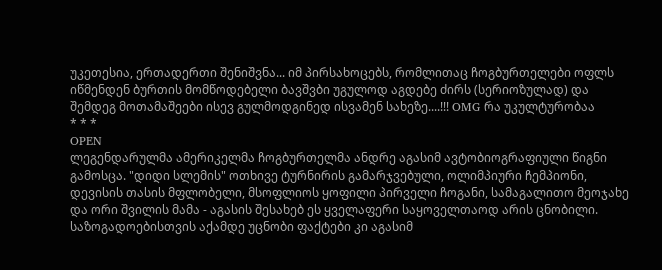უკეთესია, ერთადერთი შენიშვნა... იმ პირსახოცებს, რომლითაც ჩოგბურთელები ოფლს იწმენდენ ბურთის მომწოდებელი ბავშვბი უგულოდ აგდებე ძირს (სერიოზულად) და შემდეგ მოთამაშეები ისევ გულმოდგინედ ისვამენ სახეზე....!!! OMG რა უკულტურობაა
* * *
OPEN
ლეგენდარულმა ამერიკელმა ჩოგბურთელმა ანდრე აგასიმ ავტობიოგრაფიული წიგნი გამოსცა. "დიდი სლემის" ოთხივე ტურნირის გამარჯვებული, ოლიმპიური ჩემპიონი, დევისის თასის მფლობელი, მსოფლიოს ყოფილი პირველი ჩოგანი, სამაგალითო მეოჯახე და ორი შვილის მამა - აგასის შესახებ ეს ყველაფერი საყოველთაოდ არის ცნობილი. საზოგადოებისთვის აქამდე უცნობი ფაქტები კი აგასიმ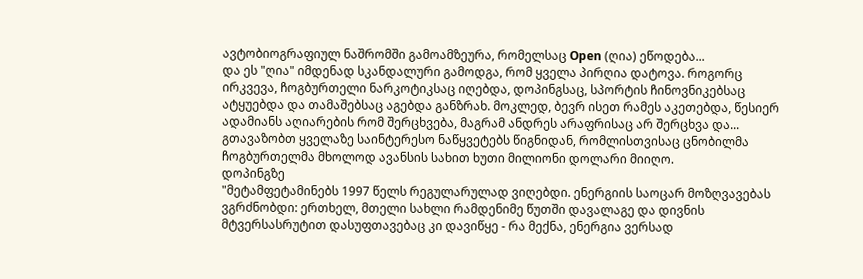ავტობიოგრაფიულ ნაშრომში გამოამზეურა, რომელსაც Open (ღია) ეწოდება...
და ეს "ღია" იმდენად სკანდალური გამოდგა, რომ ყველა პირღია დატოვა. როგორც ირკვევა, ჩოგბურთელი ნარკოტიკსაც იღებდა, დოპინგსაც, სპორტის ჩინოვნიკებსაც ატყუებდა და თამაშებსაც აგებდა განზრახ. მოკლედ, ბევრ ისეთ რამეს აკეთებდა, წესიერ ადამიანს აღიარების რომ შერცხვება, მაგრამ ანდრეს არაფრისაც არ შერცხვა და... გთავაზობთ ყველაზე საინტერესო ნაწყვეტებს წიგნიდან, რომლისთვისაც ცნობილმა ჩოგბურთელმა მხოლოდ ავანსის სახით ხუთი მილიონი დოლარი მიიღო.
დოპინგზე
"მეტამფეტამინებს 1997 წელს რეგულარულად ვიღებდი. ენერგიის საოცარ მოზღვავებას ვგრძნობდი: ერთხელ, მთელი სახლი რამდენიმე წუთში დავალაგე და დივნის მტვერსასრუტით დასუფთავებაც კი დავიწყე - რა მექნა, ენერგია ვერსად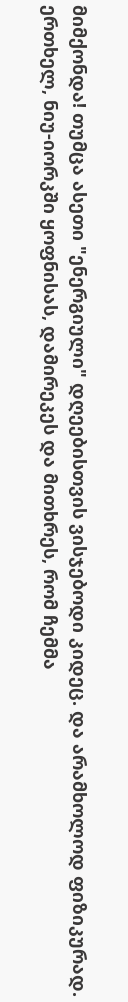მიმქონდა! თუმცა ასეთი "ენერგიული" დღეებისთვის ვისჯებოდი კიდეც. და არამხოლოდ ფიზიკურად. ერთხელ, ნიუ-იორკში ყოფნისას, დამირეკეს და მითხრეს, რომ ჩემმა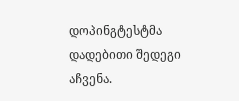დოპინგტესტმა დადებითი შედეგი აჩვენა.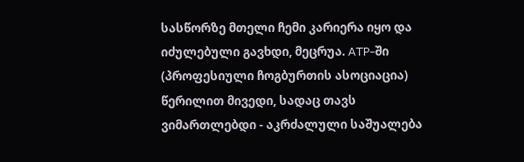სასწორზე მთელი ჩემი კარიერა იყო და იძულებული გავხდი, მეცრუა. ATP-ში (პროფესიული ჩოგბურთის ასოციაცია) წერილით მივედი, სადაც თავს ვიმართლებდი - აკრძალული საშუალება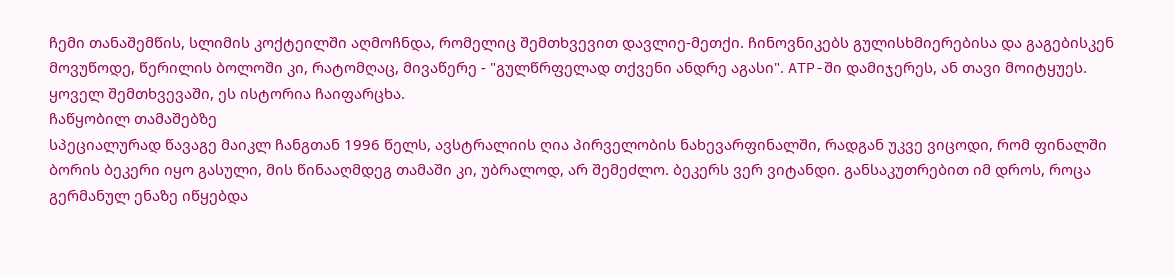ჩემი თანაშემწის, სლიმის კოქტეილში აღმოჩნდა, რომელიც შემთხვევით დავლიე-მეთქი. ჩინოვნიკებს გულისხმიერებისა და გაგებისკენ მოვუწოდე, წერილის ბოლოში კი, რატომღაც, მივაწერე - "გულწრფელად თქვენი ანდრე აგასი". ATP-ში დამიჯერეს, ან თავი მოიტყუეს. ყოველ შემთხვევაში, ეს ისტორია ჩაიფარცხა.
ჩაწყობილ თამაშებზე
სპეციალურად წავაგე მაიკლ ჩანგთან 1996 წელს, ავსტრალიის ღია პირველობის ნახევარფინალში, რადგან უკვე ვიცოდი, რომ ფინალში ბორის ბეკერი იყო გასული, მის წინააღმდეგ თამაში კი, უბრალოდ, არ შემეძლო. ბეკერს ვერ ვიტანდი. განსაკუთრებით იმ დროს, როცა გერმანულ ენაზე იწყებდა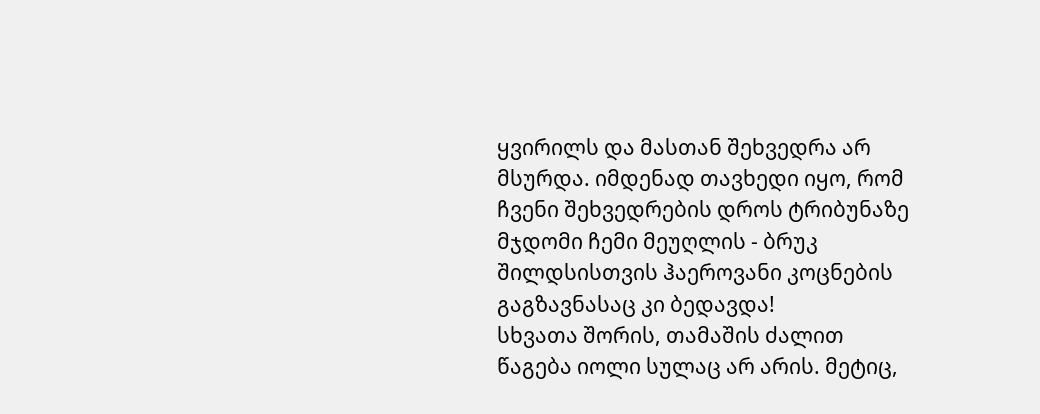ყვირილს და მასთან შეხვედრა არ მსურდა. იმდენად თავხედი იყო, რომ ჩვენი შეხვედრების დროს ტრიბუნაზე მჯდომი ჩემი მეუღლის - ბრუკ შილდსისთვის ჰაეროვანი კოცნების გაგზავნასაც კი ბედავდა!
სხვათა შორის, თამაშის ძალით წაგება იოლი სულაც არ არის. მეტიც,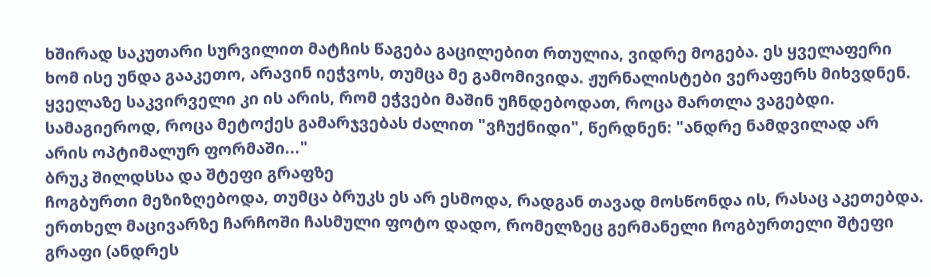ხშირად საკუთარი სურვილით მატჩის წაგება გაცილებით რთულია, ვიდრე მოგება. ეს ყველაფერი ხომ ისე უნდა გააკეთო, არავინ იეჭვოს, თუმცა მე გამომივიდა. ჟურნალისტები ვერაფერს მიხვდნენ. ყველაზე საკვირველი კი ის არის, რომ ეჭვები მაშინ უჩნდებოდათ, როცა მართლა ვაგებდი. სამაგიეროდ, როცა მეტოქეს გამარჯვებას ძალით "ვჩუქნიდი", წერდნენ: "ანდრე ნამდვილად არ არის ოპტიმალურ ფორმაში..."
ბრუკ შილდსსა და შტეფი გრაფზე
ჩოგბურთი მეზიზღებოდა, თუმცა ბრუკს ეს არ ესმოდა, რადგან თავად მოსწონდა ის, რასაც აკეთებდა. ერთხელ მაცივარზე ჩარჩოში ჩასმული ფოტო დადო, რომელზეც გერმანელი ჩოგბურთელი შტეფი გრაფი (ანდრეს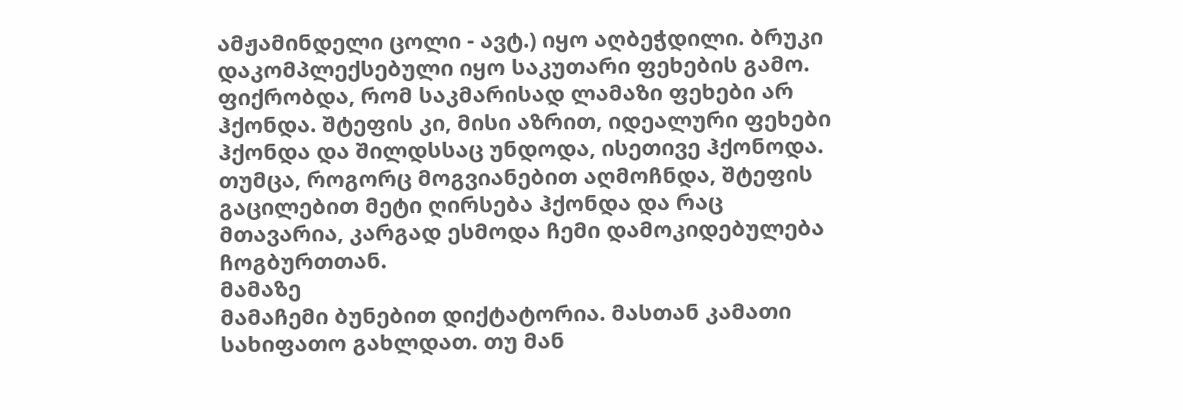ამჟამინდელი ცოლი - ავტ.) იყო აღბეჭდილი. ბრუკი დაკომპლექსებული იყო საკუთარი ფეხების გამო. ფიქრობდა, რომ საკმარისად ლამაზი ფეხები არ ჰქონდა. შტეფის კი, მისი აზრით, იდეალური ფეხები ჰქონდა და შილდსსაც უნდოდა, ისეთივე ჰქონოდა.
თუმცა, როგორც მოგვიანებით აღმოჩნდა, შტეფის გაცილებით მეტი ღირსება ჰქონდა და რაც მთავარია, კარგად ესმოდა ჩემი დამოკიდებულება ჩოგბურთთან.
მამაზე
მამაჩემი ბუნებით დიქტატორია. მასთან კამათი სახიფათო გახლდათ. თუ მან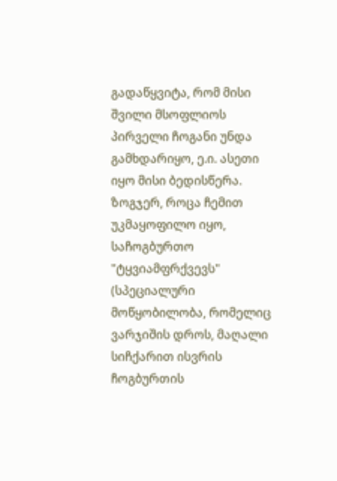გადაწყვიტა, რომ მისი შვილი მსოფლიოს პირველი ჩოგანი უნდა გამხდარიყო, ე.ი. ასეთი იყო მისი ბედისწერა. ზოგჯერ, როცა ჩემით უკმაყოფილო იყო, საჩოგბურთო "ტყვიამფრქვევს" (სპეციალური მოწყობილობა, რომელიც ვარჯიშის დროს, მაღალი სიჩქარით ისვრის ჩოგბურთის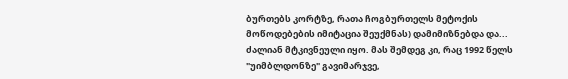ბურთებს კორტზე, რათა ჩოგბურთელს მეტოქის მოწოდებების იმიტაცია შეუქმნას) დამიმიზნებდა და... ძალიან მტკივნეული იყო. მას შემდეგ კი, რაც 1992 წელს "უიმბლდონზე" გავიმარჯვე,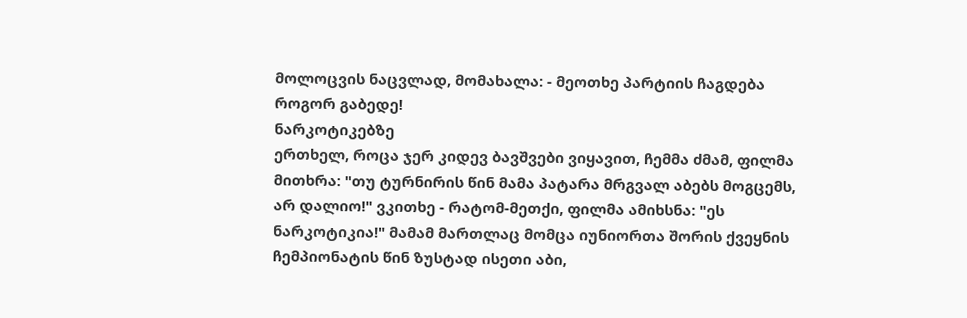მოლოცვის ნაცვლად, მომახალა: - მეოთხე პარტიის ჩაგდება როგორ გაბედე!
ნარკოტიკებზე
ერთხელ, როცა ჯერ კიდევ ბავშვები ვიყავით, ჩემმა ძმამ, ფილმა მითხრა: "თუ ტურნირის წინ მამა პატარა მრგვალ აბებს მოგცემს, არ დალიო!" ვკითხე - რატომ-მეთქი, ფილმა ამიხსნა: "ეს ნარკოტიკია!" მამამ მართლაც მომცა იუნიორთა შორის ქვეყნის ჩემპიონატის წინ ზუსტად ისეთი აბი,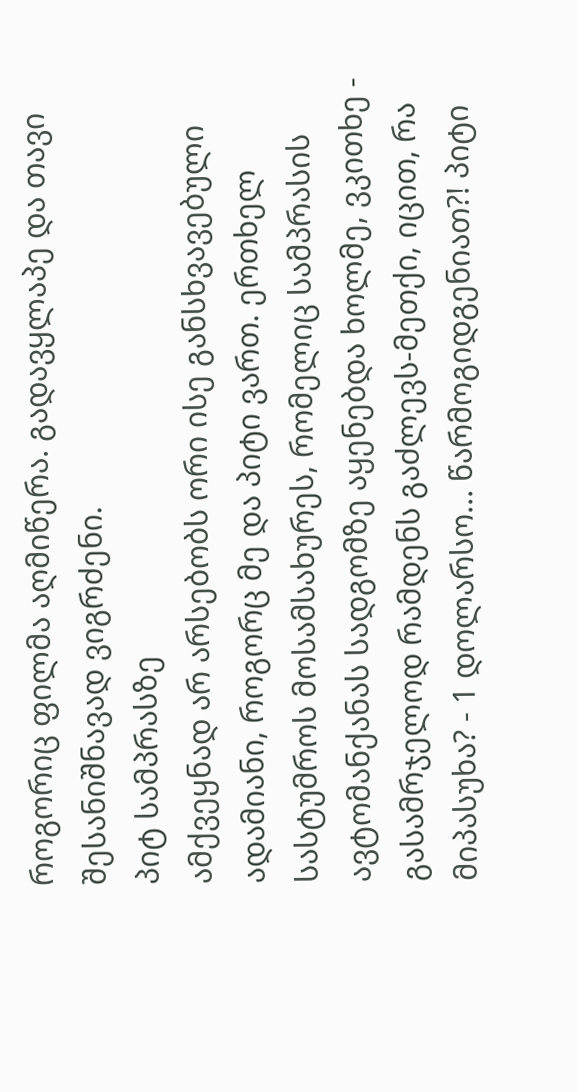როგორიც ფილმა აღმიწერა. გადავყლაპე და თავი შესანიშნავად ვიგრძენი.
პიტ სამპრასზე
ამქვეყნად არ არსებობს ორი ისე განსხვავებული ადამიანი, როგორც მე და პიტი ვართ. ერთხელ სასტუმროს მოსამსახურეს, რომელიც სამპრასის ავტომანქანას სადგომზე აყენებდა ხოლმე, ვკითხე - გასამრჯელოდ რამდენს გაძლევს-მეთქი, იცით, რა მიპასუხა? - 1 დოლარსო... წარმოგიდგენიათ?! პიტი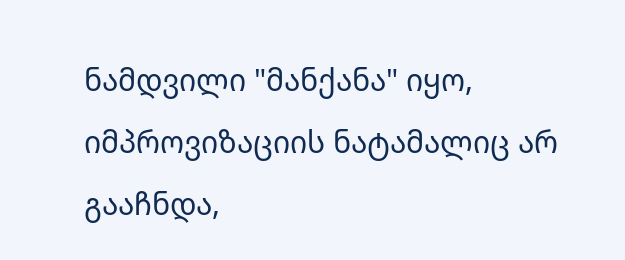ნამდვილი "მანქანა" იყო, იმპროვიზაციის ნატამალიც არ გააჩნდა,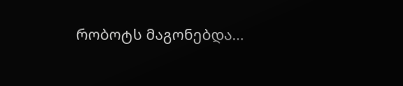რობოტს მაგონებდა...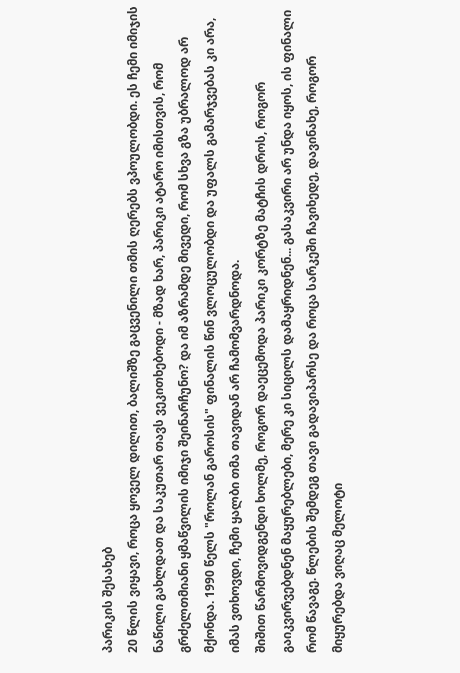პარიკის შესახებ
20 წლის ვიყავი, როცა ყოველ დილით, ბალიშზე გაცვენილი თმის ღერებს ვპოულობდი. ეს ჩემი იმიჯის ნაწილი გახლდათ და საკუთარ თავს ვეკითხებოდი - მზად ხარ, პარიკი ატარო იმისთვის, რომ გრძელთმიანი ყმაწვილის იმიჯი შეინარჩუნო? და იმ აზრამდე მივედი, რომ სხვა გზა უბრალოდ არ მქონდა. 1990 წელს "როლან გაროსის" ფინალის წინ ვლოცულობდი და უფალს გამარჯვებას კი არა, იმას ვთხოვდი, ჩემი ყალბი თმა თავიდან არ ჩამომვარდნოდა.
შიშით წარმოვიდგენდი ხოლმე, როგორ დაეცემოდა პარიკი კორტზე მატჩის დროს, როგორ გაიკვირვებდნენ მაყურებლები, მერე კი სიცილს დამაყრიდნენ... გასაკვირი არ უნდა იყოს, ის ფინალი რომ წავაგე. წლების შემდეგ თავი გადავიპარსე და როცა სარკეში ჩავიხედე, დავინახე, როგორ მიყურებდა ვიღაც მელოტი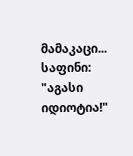მამაკაცი...
საფინი: "აგასი იდიოტია!"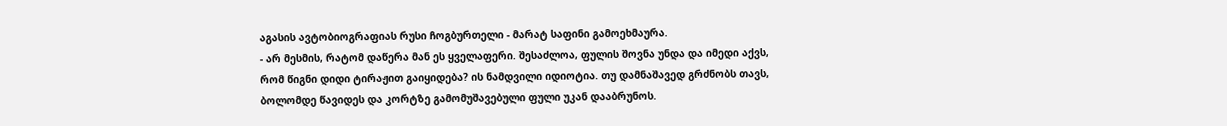აგასის ავტობიოგრაფიას რუსი ჩოგბურთელი - მარატ საფინი გამოეხმაურა.
- არ მესმის, რატომ დაწერა მან ეს ყველაფერი. შესაძლოა, ფულის შოვნა უნდა და იმედი აქვს, რომ წიგნი დიდი ტირაჟით გაიყიდება? ის ნამდვილი იდიოტია. თუ დამნაშავედ გრძნობს თავს, ბოლომდე წავიდეს და კორტზე გამომუშავებული ფული უკან დააბრუნოს.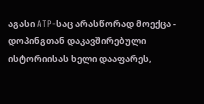აგასი ATP-საც არასწორად მოექცა - დოპინგთან დაკავშირებული ისტორიისას ხელი დააფარეს,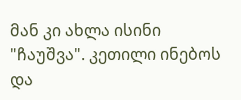მან კი ახლა ისინი "ჩაუშვა". კეთილი ინებოს და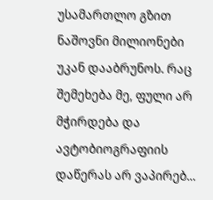უსამართლო გზით ნაშოვნი მილიონები უკან დააბრუნოს. რაც შემეხება მე, ფული არ მჭირდება და ავტობიოგრაფიის დაწერას არ ვაპირებ...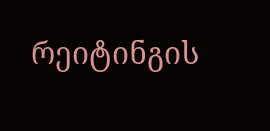რეიტინგის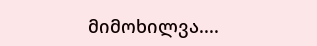მიმოხილვა....